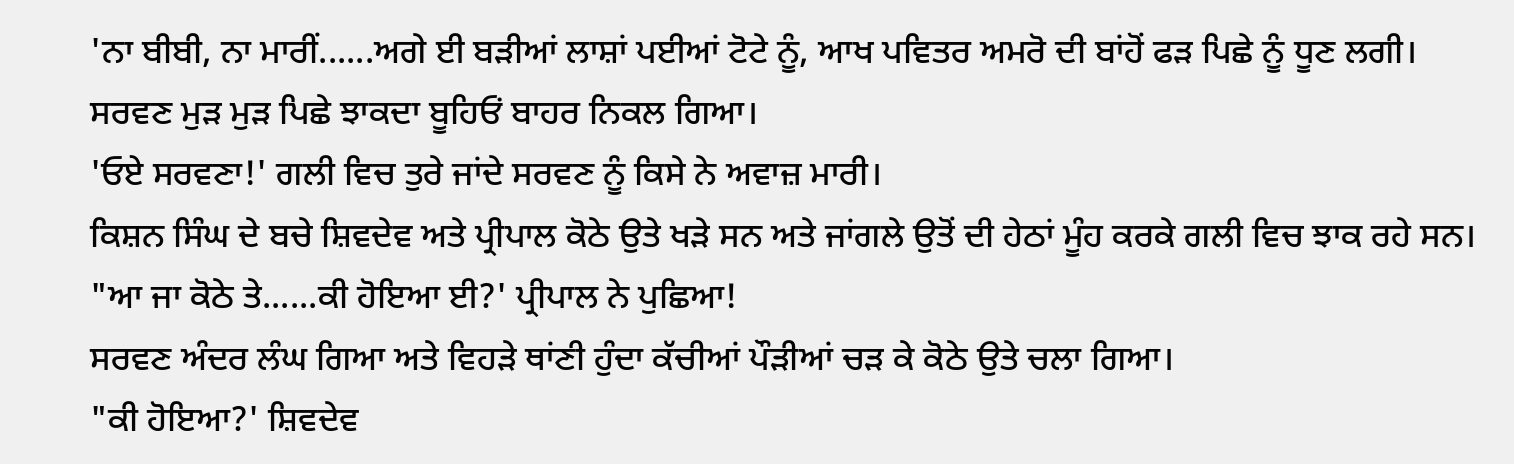'ਨਾ ਬੀਬੀ, ਨਾ ਮਾਰੀਂ......ਅਗੇ ਈ ਬੜੀਆਂ ਲਾਸ਼ਾਂ ਪਈਆਂ ਟੋਟੇ ਨੂੰ, ਆਖ ਪਵਿਤਰ ਅਮਰੋ ਦੀ ਬਾਂਹੋਂ ਫੜ ਪਿਛੇ ਨੂੰ ਧੂਣ ਲਗੀ।
ਸਰਵਣ ਮੁੜ ਮੁੜ ਪਿਛੇ ਝਾਕਦਾ ਬੂਹਿਓਂ ਬਾਹਰ ਨਿਕਲ ਗਿਆ।
'ਓਏ ਸਰਵਣਾ!' ਗਲੀ ਵਿਚ ਤੁਰੇ ਜਾਂਦੇ ਸਰਵਣ ਨੂੰ ਕਿਸੇ ਨੇ ਅਵਾਜ਼ ਮਾਰੀ।
ਕਿਸ਼ਨ ਸਿੰਘ ਦੇ ਬਚੇ ਸ਼ਿਵਦੇਵ ਅਤੇ ਪ੍ਰੀਪਾਲ ਕੋਠੇ ਉਤੇ ਖੜੇ ਸਨ ਅਤੇ ਜਾਂਗਲੇ ਉਤੋਂ ਦੀ ਹੇਠਾਂ ਮੂੰਹ ਕਰਕੇ ਗਲੀ ਵਿਚ ਝਾਕ ਰਹੇ ਸਨ।
"ਆ ਜਾ ਕੋਠੇ ਤੇ......ਕੀ ਹੋਇਆ ਈ?' ਪ੍ਰੀਪਾਲ ਨੇ ਪੁਛਿਆ!
ਸਰਵਣ ਅੰਦਰ ਲੰਘ ਗਿਆ ਅਤੇ ਵਿਹੜੇ ਥਾਂਣੀ ਹੁੰਦਾ ਕੱਚੀਆਂ ਪੌੜੀਆਂ ਚੜ ਕੇ ਕੋਠੇ ਉਤੇ ਚਲਾ ਗਿਆ।
"ਕੀ ਹੋਇਆ?' ਸ਼ਿਵਦੇਵ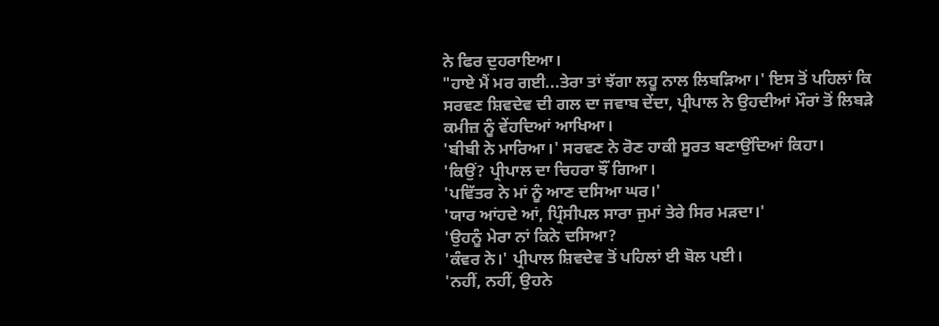ਨੇ ਫਿਰ ਦੁਹਰਾਇਆ।
"ਹਾਏ ਮੈਂ ਮਰ ਗਈ...ਤੇਰਾ ਤਾਂ ਝੱਗਾ ਲਹੂ ਨਾਲ ਲਿਬੜਿਆ।' ਇਸ ਤੋਂ ਪਹਿਲਾਂ ਕਿ ਸਰਵਣ ਸ਼ਿਵਦੇਵ ਦੀ ਗਲ ਦਾ ਜਵਾਬ ਦੇਂਦਾ, ਪ੍ਰੀਪਾਲ ਨੇ ਉਹਦੀਆਂ ਮੌਰਾਂ ਤੋਂ ਲਿਬੜੇ ਕਮੀਜ਼ ਨੂੰ ਵੇਂਹਦਿਆਂ ਆਖਿਆ।
'ਬੀਬੀ ਨੇ ਮਾਰਿਆ।' ਸਰਵਣ ਨੇ ਰੋਣ ਹਾਕੀ ਸੂਰਤ ਬਣਾਉਂਦਿਆਂ ਕਿਹਾ।
'ਕਿਉਂ? ਪ੍ਰੀਪਾਲ ਦਾ ਚਿਹਰਾ ਝੌਂ ਗਿਆ।
'ਪਵਿੱਤਰ ਨੇ ਮਾਂ ਨੂੰ ਆਣ ਦਸਿਆ ਘਰ।'
'ਯਾਰ ਆਂਹਦੇ ਆਂ, ਪ੍ਰਿੰਸੀਪਲ ਸਾਰਾ ਜੁਮਾਂ ਤੇਰੇ ਸਿਰ ਮੜਦਾ।'
'ਉਹਨੂੰ ਮੇਰਾ ਨਾਂ ਕਿਨੇ ਦਸਿਆ?
'ਕੰਵਰ ਨੇ।' ਪ੍ਰੀਪਾਲ ਸ਼ਿਵਦੇਵ ਤੋਂ ਪਹਿਲਾਂ ਈ ਬੋਲ ਪਈ।
'ਨਹੀਂ, ਨਹੀਂ, ਉਹਨੇ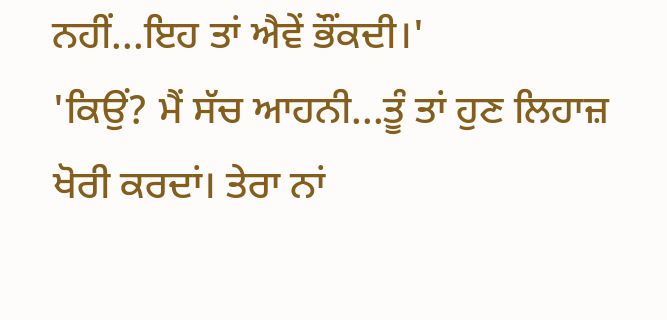ਨਹੀਂ...ਇਹ ਤਾਂ ਐਵੇਂ ਭੌਂਕਦੀ।'
'ਕਿਉਂ? ਮੈਂ ਸੱਚ ਆਹਨੀ...ਤੂੰ ਤਾਂ ਹੁਣ ਲਿਹਾਜ਼ ਖੋਰੀ ਕਰਦਾਂ। ਤੇਰਾ ਨਾਂ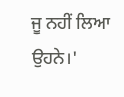ਜੂ ਨਹੀਂ ਲਿਆ ਉਹਨੇ।'